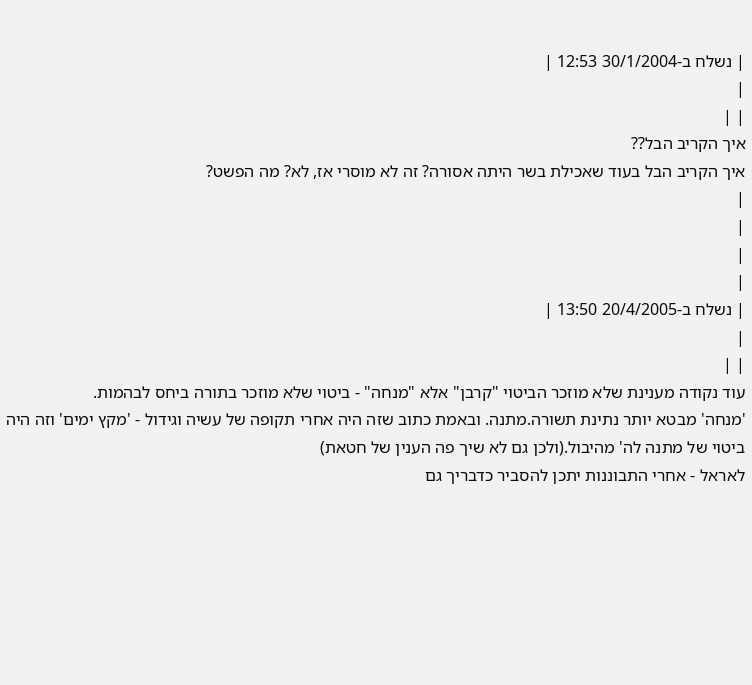| נשלח ב-30/1/2004 12:53 |
|
| |
איך הקריב הבל??
איך הקריב הבל בעוד שאכילת בשר היתה אסורה? זה לא מוסרי אז, לא? מה הפשט?
|
|
|
|
| נשלח ב-20/4/2005 13:50 |
|
| |
עוד נקודה מענינת שלא מוזכר הביטוי "קרבן" אלא "מנחה" - ביטוי שלא מוזכר בתורה ביחס לבהמות.
'מנחה' מבטא יותר נתינת תשורה.מתנה. ובאמת כתוב שזה היה אחרי תקופה של עשיה וגידול - 'מקץ ימים' וזה היה ביטוי של מתנה לה' מהיבול.(ולכן גם לא שיך פה הענין של חטאת)
לאראל - אחרי התבוננות יתכן להסביר כדבריך גם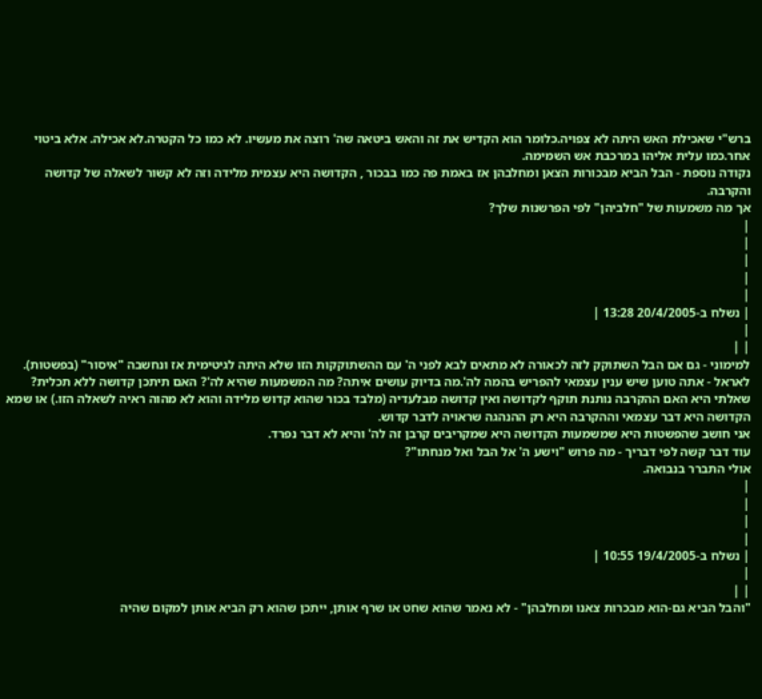ברש"י שאכילת האש היתה לא צפויה.כלומר הוא הקדיש את זה והאש ביטאה שה' רוצה את מעשיו. לא כמו כל הקטרה.לא אכילה. אלא ביטוי אחר.כמו עלית אליהו במרכבת אש השמימה.
נקודה נוספת - הבל הביא מבכורות הצאן ומחלבהן אז באמת פה כמו בבכור , הקדושה היא עצמית מלידה וזה לא קשור לשאלה של קדושה והקרבה.
אך מה משמעות של "חלביהן" לפי הפרשנות שלך?
|
|
|
|
|
| נשלח ב-20/4/2005 13:28 |
|
| |
למימוני - גם אם הבל השתוקק לזה לכאורה לא מתאים לבא לפני ה' עם ההשתוקקות הזו שלא היתה לגיטימית אז ונחשבה "איסור" (בפשטות).
לאראל - אתה טוען שיש ענין עצמאי להפריש בהמה לה'.מה בדיוק עושים איתה? מה המשמעות שהיא לה'? האם תיתכן קדושה ללא תכלית? שאלתי היא האם ההקרבה נותנת תוקף לקדושה ואין קדושה מבלעדיה (מלבד בכור שהוא קדוש מלידה והוא לא מהוה ראיה לשאלה הזו.) או שמא הקדושה היא דבר עצמאי וההקרבה היא רק ההנהגה שראויה לדבר קדוש.
אני חושב שהפשטות היא שמשמעות הקדושה היא שמקריבים קרבן זה לה' והיא לא דבר נפרד.
עוד דבר קשה לפי דבריך - מה פרוש "וישע ה' אל הבל ואל מנחתו"?
אולי התברר בנבואה.
|
|
|
|
| נשלח ב-19/4/2005 10:55 |
|
| |
"והבל הביא גם-הוא מבכרות צאנו ומחלבהן" - לא נאמר שהוא שחט או שרף אותן, ייתכן שהוא רק הביא אותן למקום שהיה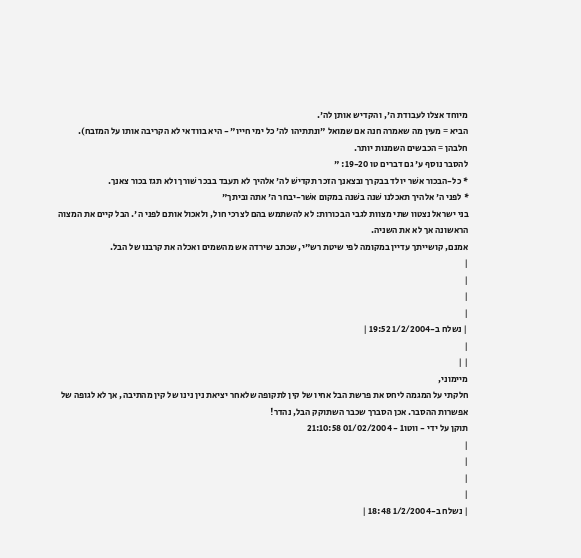מיוחד אצלו לעבודת ה', והקדיש אותן לה'.
הביא = מעין מה שאמרה חנה אם שמואל "ונתתיהו לה' כל ימי חייו" - היא בוודאי לא הקריבה אותו על המזבח).
חלבהן = הכבשים השמנות יותר.
להסבר נוסף ע' גם דברים טו 19-20: "
* כל-הבכור אשׁר יולד בבקרך ובצאנך הזכר תקדישׁ לה' אלהיך לא תעבד בבכר שׁורך ולא תגז בכור צאנך.
* לפני ה' אלהיך תאכלנו שׁנה בשׁנה במקום אשׁר-יבחר ה' אתה וביתך"
בני ישראל נצטוו שתי מצוות לגבי הבכורות: לא להשתמש בהם לצרכי חול, ולאכול אותם לפני ה'. הבל קיים את המצוה הראשונה אך לא את השניה.
אמנם, קושייתך עדיין במקומה לפי שיטת רש"י, שכתב שירדה אש מהשמים ואכלה את קרבנו של הבל.
|
|
|
|
| נשלח ב-1/2/2004 19:52 |
|
| |
מיימוני,
חלקתי על המגמה ליחס את פרשת הבל אחיו של קין לתקופה שלאחר יציאת נין נינו של קין מהתיבה, אך לא לגופה של אפשרות ההסבר. אכן הסברך שכבר השתוקק הבל, נהדר!
תוקן על ידי - ווטו1 - 01/02/2004 21:10:58
|
|
|
|
| נשלח ב-1/2/2004 18:48 |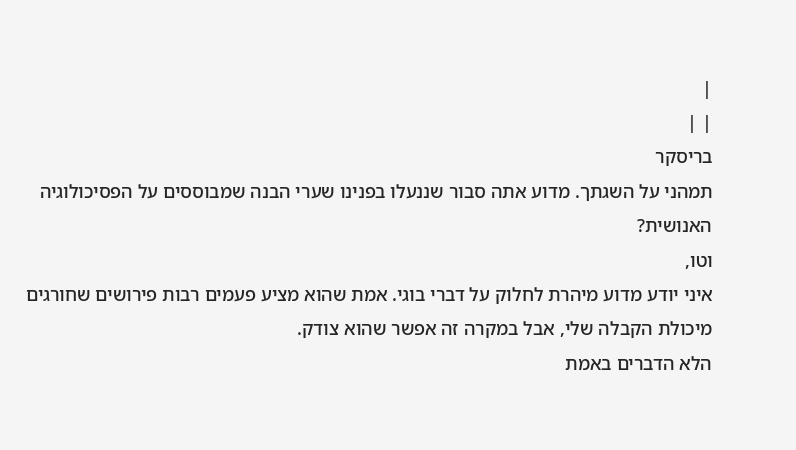|
| |
בריסקר
תמהני על השגתך. מדוע אתה סבור שננעלו בפנינו שערי הבנה שמבוססים על הפסיכולוגיה האנושית?
וטו,
איני יודע מדוע מיהרת לחלוק על דברי בוגי. אמת שהוא מציע פעמים רבות פירושים שחורגים מיכולת הקבלה שלי, אבל במקרה זה אפשר שהוא צודק.
הלא הדברים באמת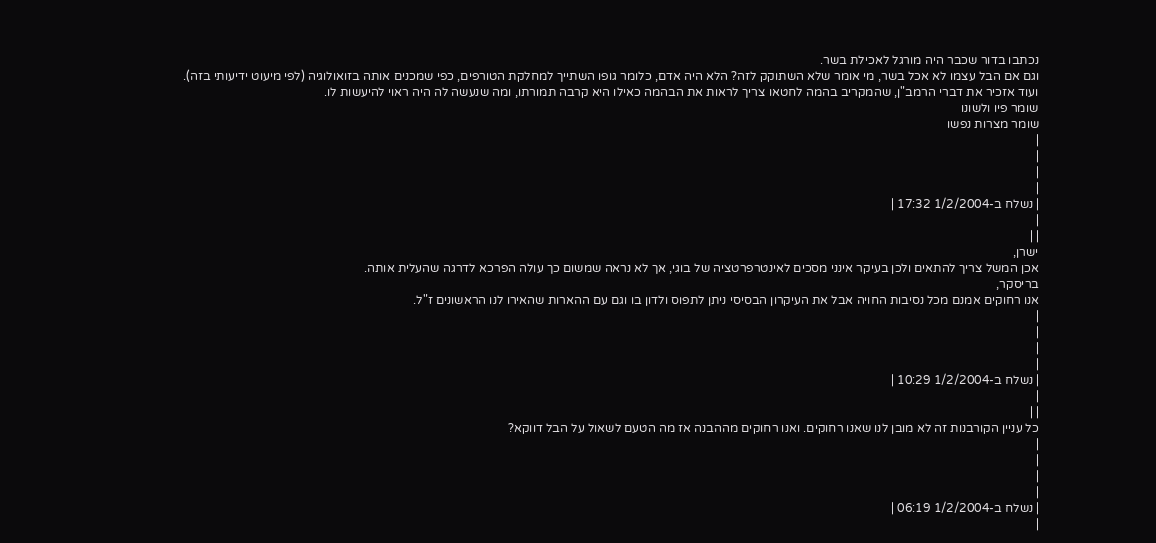נכתבו בדור שכבר היה מורגל לאכילת בשר.
וגם אם הבל עצמו לא אכל בשר, מי אומר שלא השתוקק לזה? הלא היה אדם, כלומר גופו השתייך למחלקת הטורפים, כפי שמכנים אותה בזואולוגיה (לפי מיעוט ידיעותי בזה).
ועוד אזכיר את דברי הרמב"ן, שהמקריב בהמה לחטאו צריך לראות את הבהמה כאילו היא קרבה תמורתו, ומה שנעשה לה היה ראוי להיעשות לו.
שומר פיו ולשונו
שומר מצרות נפשו
|
|
|
|
| נשלח ב-1/2/2004 17:32 |
|
| |
ישרן,
אכן המשל צריך להתאים ולכן בעיקר אינני מסכים לאינטרפרטציה של בוגי, אך לא נראה שמשום כך עולה הפרכא לדרגה שהעלית אותה.
בריסקר,
אנו רחוקים אמנם מכל נסיבות החויה אבל את העיקרון הבסיסי ניתן לתפוס ולדון בו וגם עם ההארות שהאירו לנו הראשונים ז"ל.
|
|
|
|
| נשלח ב-1/2/2004 10:29 |
|
| |
כל עניין הקורבנות זה לא מובן לנו שאנו רחוקים. ואנו רחוקים מההבנה אז מה הטעם לשאול על הבל דווקא?
|
|
|
|
| נשלח ב-1/2/2004 06:19 |
|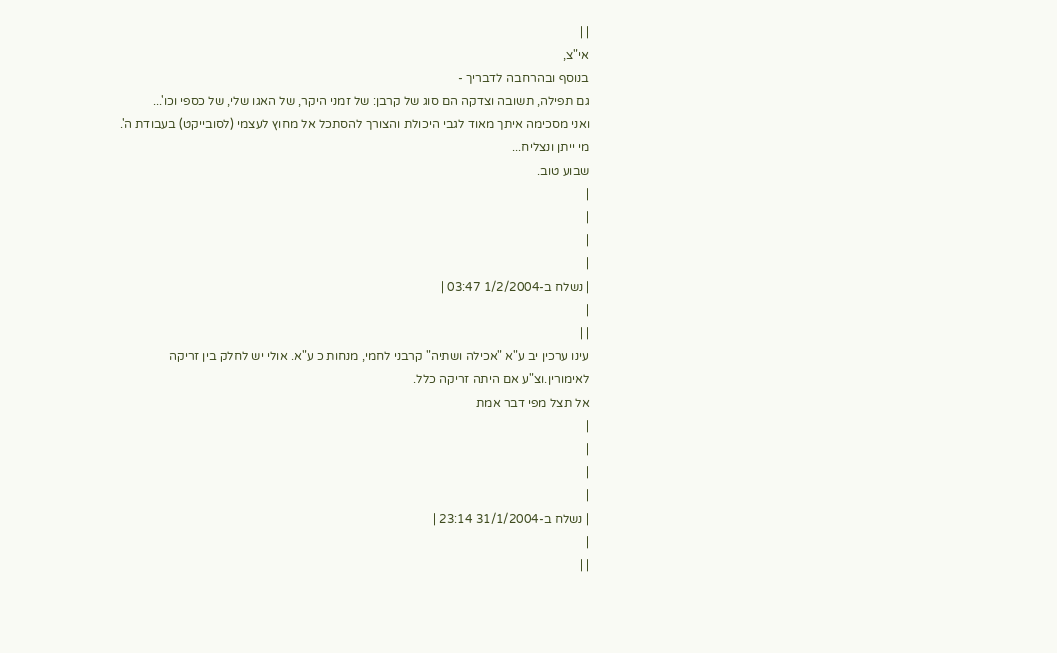| |
אי"צ,
בנוסף ובהרחבה לדבריך -
גם תפילה, תשובה וצדקה הם סוג של קרבן: של זמני היקר, של האגו שלי, של כספי וכו'...
ואני מסכימה איתך מאוד לגבי היכולת והצורך להסתכל אל מחוץ לעצמי (לסובייקט) בעבודת ה'.
מי ייתן ונצליח...
שבוע טוב.
|
|
|
|
| נשלח ב-1/2/2004 03:47 |
|
| |
עינו ערכין יב ע"א "אכילה ושתיה" קרבני לחמי, מנחות כ ע"א. אולי יש לחלק בין זריקה לאימורין.וצ"ע אם היתה זריקה כלל.
אל תצל מפי דבר אמת
|
|
|
|
| נשלח ב-31/1/2004 23:14 |
|
| |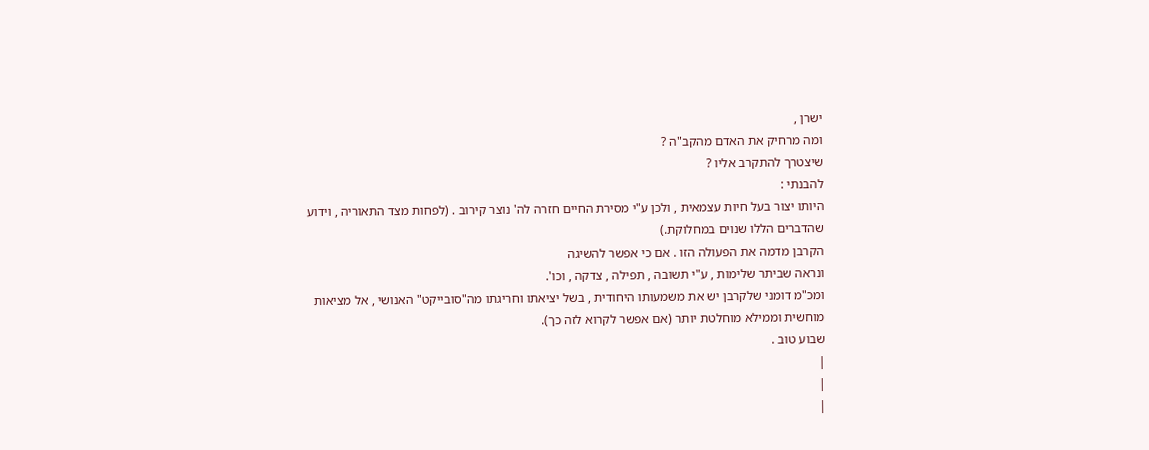ישרן ,
ומה מרחיק את האדם מהקב"ה ?
שיצטרך להתקרב אליו ?
להבנתי :
היותו יצור בעל חיות עצמאית , ולכן ע"י מסירת החיים חזרה לה' נוצר קירוב . (לפחות מצד התאוריה , וידוע שהדברים הללו שנוים במחלוקת.)
הקרבן מדמה את הפעולה הזו . אם כי אפשר להשיגה
ונראה שביתר שלימות , ע"י תשובה , תפילה , צדקה , וכו'.
ומכ"מ דומני שלקרבן יש את משמעותו היחודית , בשל יציאתו וחריגתו מה"סובייקט" האנושי , אל מציאות מוחשית וממילא מוחלטת יותר (אם אפשר לקרוא לזה כך).
שבוע טוב .
|
|
|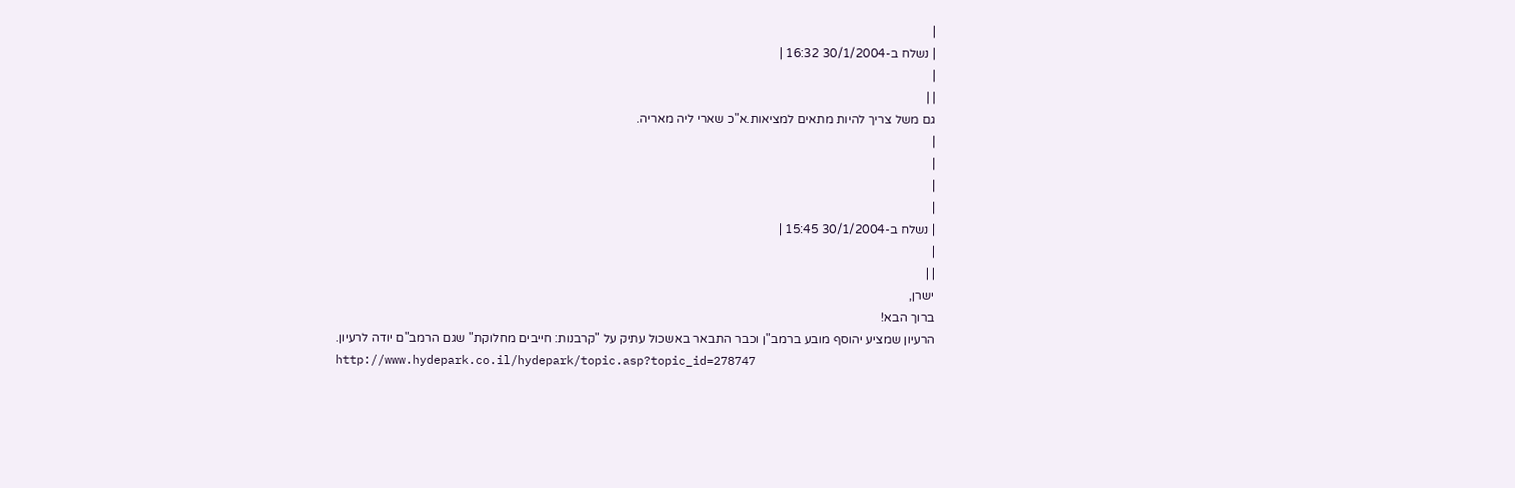|
| נשלח ב-30/1/2004 16:32 |
|
| |
גם משל צריך להיות מתאים למציאות.א"כ שארי ליה מאריה.
|
|
|
|
| נשלח ב-30/1/2004 15:45 |
|
| |
ישרן,
ברוך הבא!
הרעיון שמציע יהוסף מובע ברמב"ן וכבר התבאר באשכול עתיק על "קרבנות: חייבים מחלוקת" שגם הרמב"ם יודה לרעיון.
http://www.hydepark.co.il/hydepark/topic.asp?topic_id=278747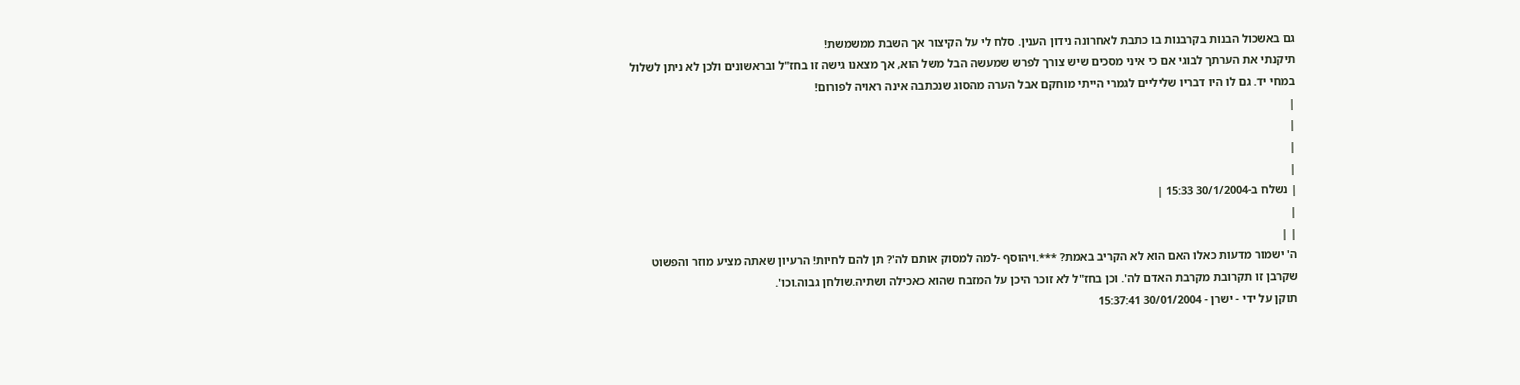גם באשכול הבנות בקרבנות בו כתבת לאחרונה נידון הענין. סלח לי על הקיצור אך השבת ממשמשת!
תיקנתי את הערתך לבוגי אם כי איני מסכים שיש צורך לפרש שמעשה הבל משל הוא, אך מצאנו גישה זו בחז"ל ובראשונים ולכן לא ניתן לשלול במחי יד. גם לו היו דבריו שליליים לגמרי הייתי מוחקם אבל הערה מהסוג שנכתבה אינה ראויה לפורום!
|
|
|
|
| נשלח ב-30/1/2004 15:33 |
|
| |
ה' ישמור מדעות כאלו האם הוא לא הקריב באמת? ***.ויהוסף -למה למסוק אותם לה'? תן להם לחיות! הרעיון שאתה מציע מוזר והפשוט שקרבן זו תקרובת מקרבת האדם לה'. וכן בחז"ל לא זוכר היכן על המזבח שהוא כאכילה ושתיה.שולחן גבוה.וכו'.
תוקן על ידי - ישרן - 30/01/2004 15:37:41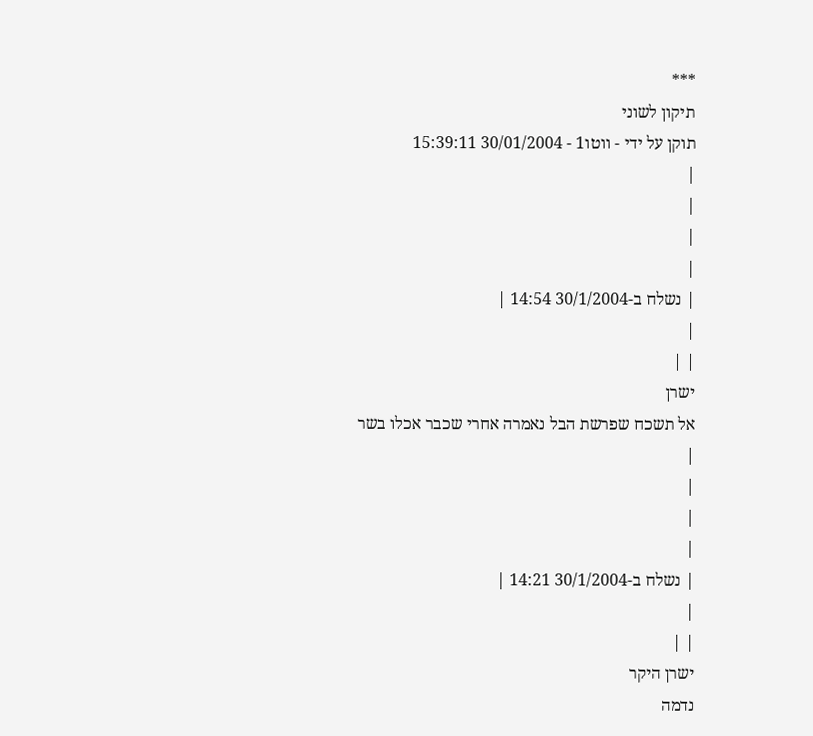***
תיקון לשוני
תוקן על ידי - ווטו1 - 30/01/2004 15:39:11
|
|
|
|
| נשלח ב-30/1/2004 14:54 |
|
| |
ישרן
אל תשכח שפרשת הבל נאמרה אחרי שכבר אכלו בשר
|
|
|
|
| נשלח ב-30/1/2004 14:21 |
|
| |
ישרן היקר
נדמה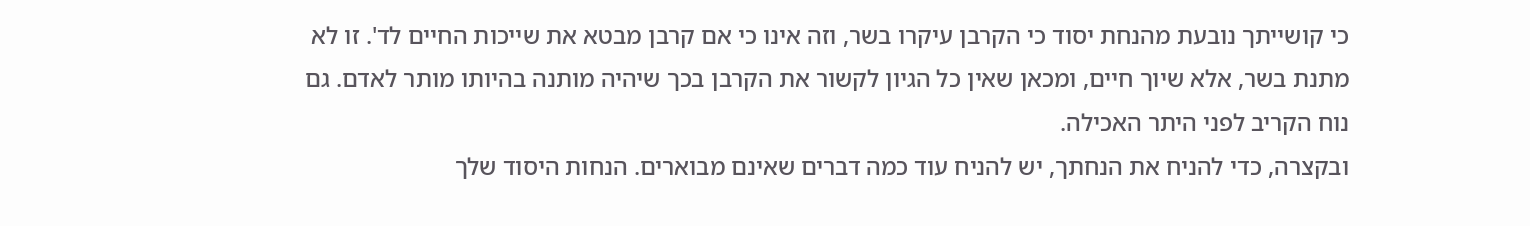כי קושייתך נובעת מהנחת יסוד כי הקרבן עיקרו בשר, וזה אינו כי אם קרבן מבטא את שייכות החיים לד'. זו לא מתנת בשר, אלא שיוך חיים, ומכאן שאין כל הגיון לקשור את הקרבן בכך שיהיה מותנה בהיותו מותר לאדם. גם נוח הקריב לפני היתר האכילה.
ובקצרה, כדי להניח את הנחתך, יש להניח עוד כמה דברים שאינם מבוארים. הנחות היסוד שלך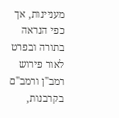מעניינות, אך כפי הנראה בתורה ובפרט לאור פירוש רמב"ן ורמב"ם בקרבנות,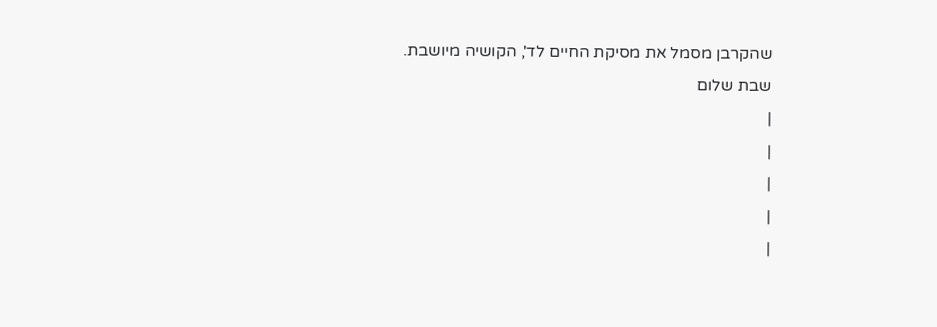שהקרבן מסמל את מסיקת החיים לד', הקושיה מיושבת.
שבת שלום
|
|
|
|
|